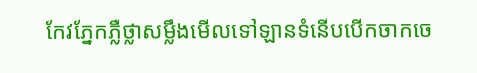កែវភ្នែកភ្លឺថ្លាសម្លឹងមើលទៅឡានទំនើបបើកចាកចេ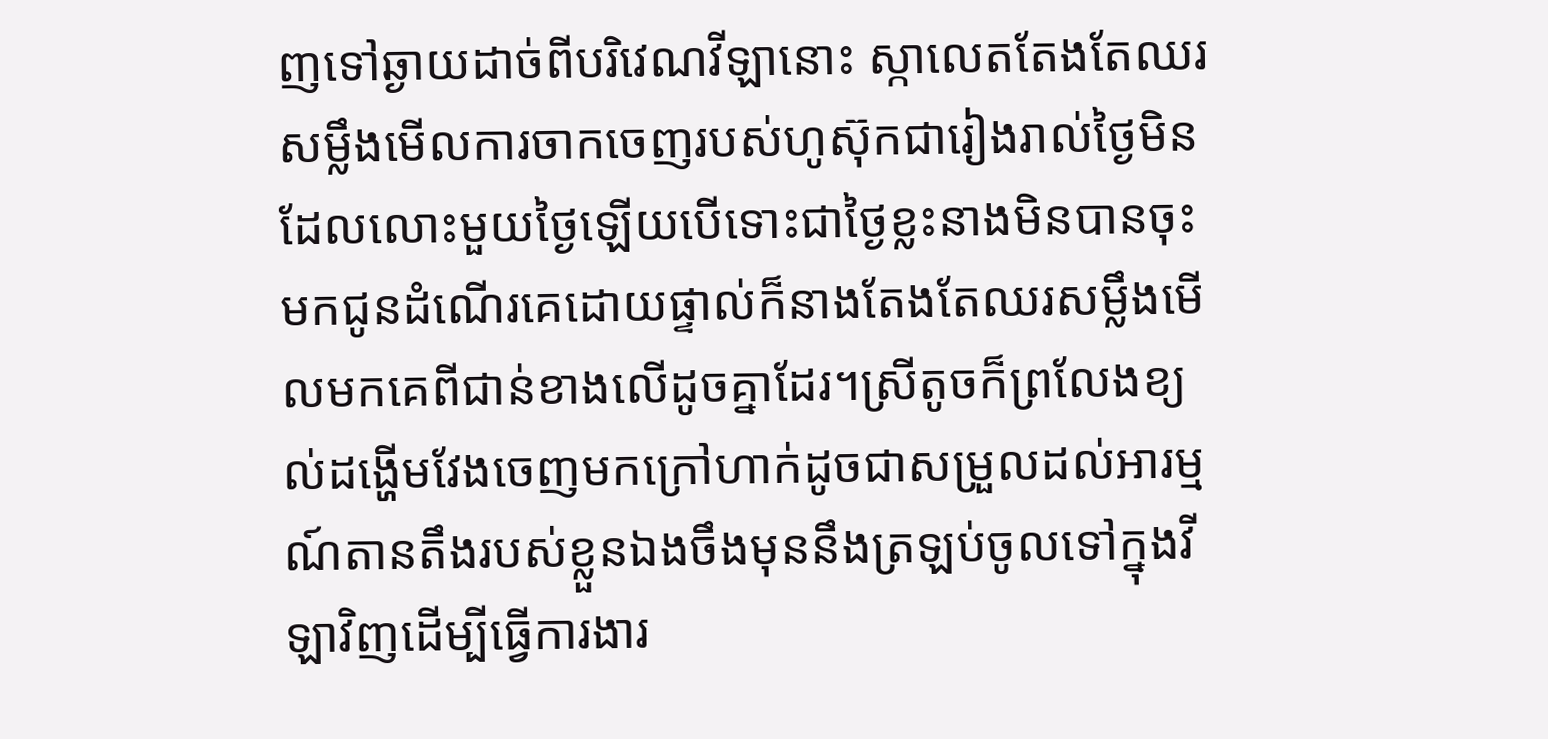ញទៅឆ្ងាយដាច់ពីបរិវេណវីឡានោះ ស្កាលេតតែងតែឈរសម្លឹងមើលការចាកចេញរបស់ហូស៊ុកជារៀងរាល់ថ្ងៃមិនដែលលោះមួយថ្ងៃឡើយបើទោះជាថ្ងៃខ្លះនាងមិនបានចុះមកជូនដំណើរគេដោយផ្ទាល់ក៏នាងតែងតែឈរសម្លឹងមើលមកគេពីជាន់ខាងលើដូចគ្នាដែរ។ស្រីតូចក៏ព្រលែងខ្យល់ដង្ហើមវែងចេញមកក្រៅហាក់ដូចជាសម្រួលដល់អារម្មណ៍តានតឹងរបស់ខ្លួនឯងចឹងមុននឹងត្រឡប់ចូលទៅក្នុងវីឡាវិញដើម្បីធ្វើការងារ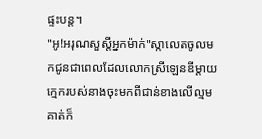ផ្ទះបន្ត។
"អូ!អរុណសួស្ដីអ្នកម៉ាក់"ស្កាលេតចូលមកជូនជាពេលដែលលោកស្រីឡេនឌីម្ដាយក្មេករបស់នាងចុះមកពីជាន់ខាងលើល្មម គាត់ក៏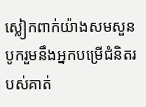ស្លៀកពាក់យ៉ាងសមសួនបូករួមនឹងអ្នកបម្រើជំនិតរបស់គាត់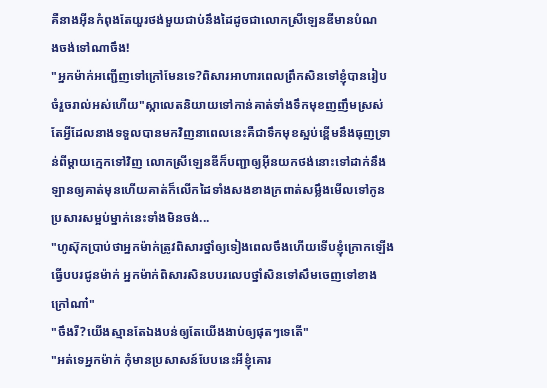គឺនាងអុីនកំពុងតែយួរថង់មួយជាប់នឹងដៃដូចជាលោកស្រីឡេនឌីមានបំណ
ងចង់ទៅណាចឹង!
"អ្នកម៉ាក់អញ្ជើញទៅក្រៅមែនទេ?ពិសារអាហារពេលព្រឹកសិនទៅខ្ញុំបានរៀបចំរួចរាល់អស់ហើយ"ស្កាលេតនិយាយទៅកាន់គាត់ទាំងទឹកមុខញញឹមស្រស់តែអ្វីដែលនាងទទួលបានមកវិញនាពេលនេះគឺជាទឹកមុខស្អប់ខ្ពើមនឹងធុញទ្រាន់ពីម្ដាយក្មេកទៅវិញ លោកស្រីឡេនឌីក៏បញ្ជាឲ្យអុីនយកថង់នោះទៅដាក់នឹងឡានឲ្យគាត់មុនហើយគាត់ក៏លើកដៃទាំងសងខាងក្រពាត់សម្លឹងមើលទៅកូនប្រសារសម្អប់ម្នាក់នេះទាំងមិនចង់...
"ហូស៊ុកប្រាប់ថាអ្នកម៉ាក់ត្រូវពិសារថ្នាំឲ្យទៀងពេលចឹងហើយទើបខ្ញុំក្រោកឡើងធ្វើបបរជូនម៉ាក់ អ្នកម៉ាក់ពិសារសិនបបរលេបថ្នាំសិនទៅសឹមចេញទៅខាងក្រៅណា៎"
"ចឹងរឺ?យើងស្មានតែឯងបន់ឲ្យតែយើងងាប់ឲ្យផុតៗទេតើ"
"អត់ទេអ្នកម៉ាក់ កុំមានប្រសាសន៍បែបនេះអីខ្ញុំគោរ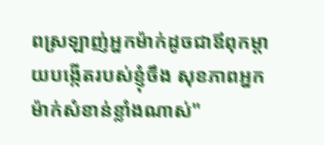ពស្រឡាញ់អ្នកម៉ាក់ដូចជាឪពុកម្ដាយបង្កើតរបស់ខ្ញុំចឹង សុខភាពអ្នកម៉ាក់សំខាន់ខ្លាំងណាស់"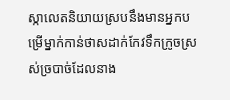ស្កាលេតនិយាយស្របនឹងមានអ្នកបម្រើម្នាក់កាន់ថាសដាក់កែវទឹកក្រូចស្រស់ច្របាច់ដែលនាង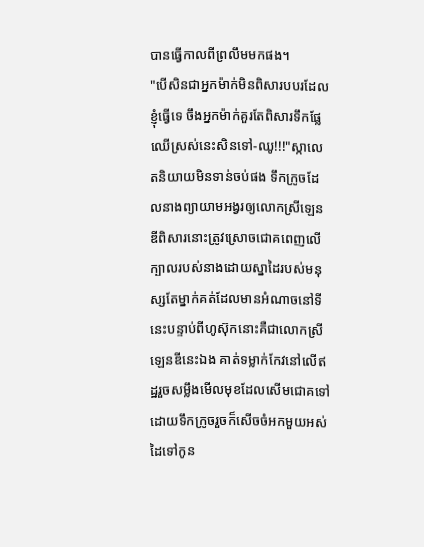បានធ្វើកាលពីព្រលឹមមកផង។
"បើសិនជាអ្នកម៉ាក់មិនពិសារបបរដែលខ្ញុំធ្វើទេ ចឹងអ្នកម៉ាក់គួរតែពិសារទឹកផ្លែឈើស្រស់នេះសិនទៅ-ឈូ!!!"ស្កាលេតនិយាយមិនទាន់ចប់ផង ទឹកក្រូចដែលនាងព្យាយាមអង្វរឲ្យលោកស្រីឡេនឌីពិសារនោះត្រូវស្រោចជោគពេញលើក្បាលរបស់នាងដោយស្នាដៃរបស់មនុស្សតែម្នាក់គត់ដែលមានអំណាចនៅទីនេះបន្ទាប់ពីហូស៊ុកនោះគឺជាលោកស្រីឡេនឌីនេះឯង គាត់ទម្លាក់កែវនៅលើឥដ្ឋរួចសម្លឹងមើលមុខដែលសើមជោគទៅដោយទឹកក្រូចរួចក៏សើចចំអកមួយអស់ដៃទៅកូន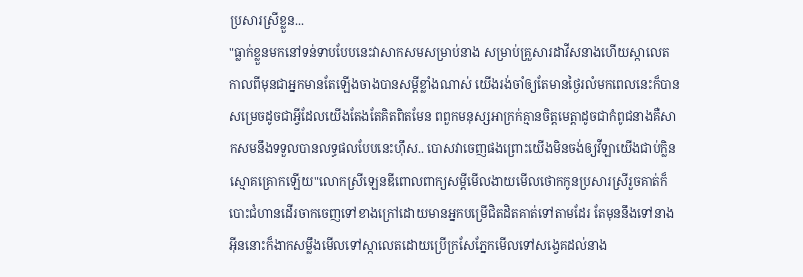ប្រសារស្រីខ្លួន...
"ធ្លាក់ខ្លួនមកនៅទន់ទាបបែបនេះវាសាកសមសម្រាប់នាង សម្រាប់គ្រួសារដាវីសនាងហើយស្កាលេត កាលពីមុនជាអ្នកមានតែឡើងចាងបានសម្ដីខ្លាំងណាស់ យើងរង់ចាំឲ្យតែមានថ្ងៃរលំមកពេលនេះក៏បានសម្រេចដូចជាអ្វីដែលយើងតែងតែគិតពិតមែន ពពួកមនុស្សអាក្រក់គ្មានចិត្តមេត្តាដូចជាកំពូជនាងគឺសាកសមនឹងទទួលបានលទ្ធផលបែបនេះហ៊ឹស.. បោសវាចេញផងព្រោះយើងមិនចង់ឲ្យវីឡាយើងជាប់ក្លិនស្មោគគ្រោកឡើយ"លោកស្រីឡេនឌីពោលពាក្យសម្ដីមើលងាយមើលថោកកូនប្រសារស្រីរួចគាត់ក៏បោះជំហានដើរចាកចេញទៅខាងក្រៅដោយមានអ្នកបម្រើជិតដិតគាត់ទៅតាមដែរ តែមុននឹងទៅនាងអុីននោះក៏ងាកសម្លឹងមើលទៅស្កាលេតដោយប្រើក្រសែភ្នែកមើលទៅសង្វេគដល់នាង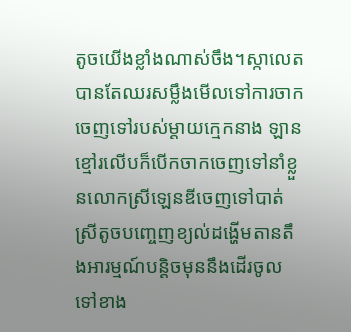តូចយើងខ្លាំងណាស់ចឹង។ស្កាលេតបានតែឈរសម្លឹងមើលទៅការចាកចេញទៅរបស់ម្ដាយក្មេកនាង ឡានខ្មៅរលើបក៏បើកចាកចេញទៅនាំខ្លួនលោកស្រីឡេនឌីចេញទៅបាត់ ស្រីតូចបញ្ចេញខ្យល់ដង្ហើមតានតឹងអារម្មណ៍បន្តិចមុននឹងដើរចូលទៅខាង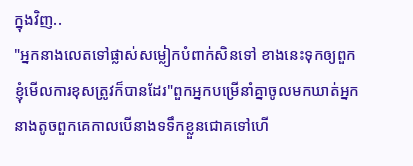ក្នុងវិញ..
"អ្នកនាងលេតទៅផ្លាស់សម្លៀកបំពាក់សិនទៅ ខាងនេះទុកឲ្យពួកខ្ញុំមើលការខុសត្រូវក៏បានដែរ"ពួកអ្នកបម្រើនាំគ្នាចូលមកឃាត់អ្នកនាងតូចពួកគេកាលបើនាងទទឹកខ្លួនជោគទៅហើ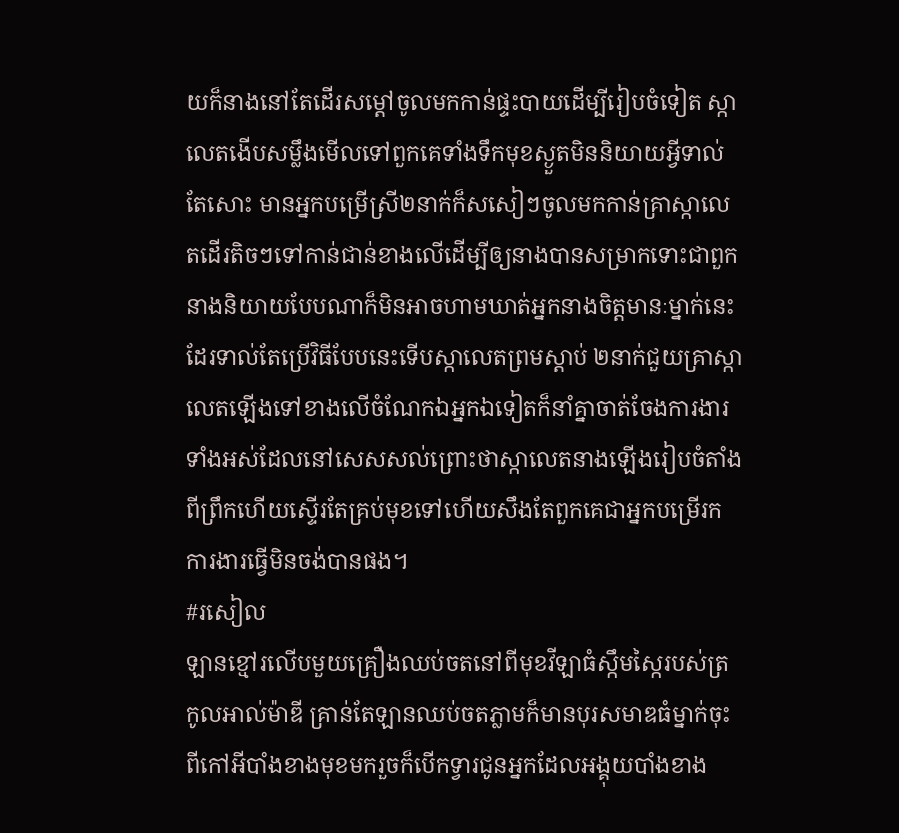យក៏នាងនៅតែដើរសម្ដៅចូលមកកាន់ផ្ទះបាយដើម្បីរៀបចំទៀត ស្កាលេតងើបសម្លឹងមើលទៅពួកគេទាំងទឹកមុខស្ងួតមិននិយាយអ្វីទាល់តែសោះ មានអ្នកបម្រើស្រី២នាក់ក៏សសៀៗចូលមកកាន់គ្រាស្កាលេតដើរតិចៗទៅកាន់ជាន់ខាងលើដើម្បីឲ្យនាងបានសម្រាកទោះជាពួកនាងនិយាយបែបណាក៏មិនអាចហាមឃាត់អ្នកនាងចិត្តមានៈម្នាក់នេះដែរទាល់តែប្រើវិធីបែបនេះទើបស្កាលេតព្រមស្ដាប់ ២នាក់ជួយគ្រាស្កាលេតឡើងទៅខាងលើចំណែកឯអ្នកឯទៀតក៏នាំគ្នាចាត់ចែងការងារទាំងអស់ដែលនៅសេសសល់ព្រោះថាស្កាលេតនាងឡើងរៀបចំតាំងពីព្រឹកហើយស្ទើរតែគ្រប់មុខទៅហើយសឹងតែពួកគេជាអ្នកបម្រើរកការងារធ្វើមិនចង់បានផង។
#រសៀល
ឡានខ្មៅរលើបមួយគ្រឿងឈប់ចតនៅពីមុខវីឡាធំស្កឹមស្កៃរបស់ត្រកូលអាល់ម៉ាឌី គ្រាន់តែឡានឈប់ចតភ្លាមក៏មានបុរសមាឌធំម្នាក់ចុះពីកៅអីបាំងខាងមុខមករួចក៏បើកទ្វារជូនអ្នកដែលអង្គុយបាំងខាង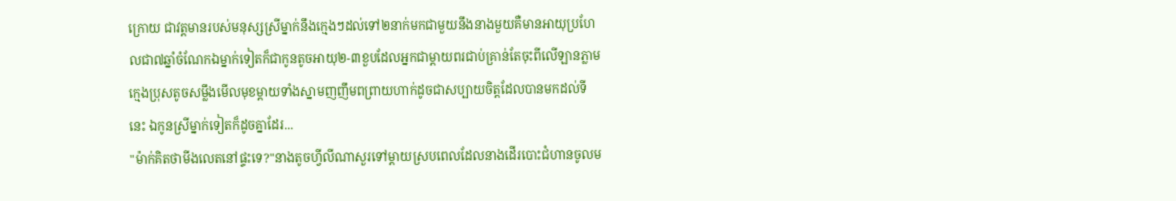ក្រោយ ជាវត្តមានរបស់មនុស្សស្រីម្នាក់នឹងក្មេងៗដល់ទៅ២នាក់មកជាមួយនឹងនាងមួយគឺមានអាយុប្រហែលជា៧ឆ្នាំចំណែកឯម្នាក់ទៀតក៏ជាកូនតូចអាយុ២-៣ខួបដែលអ្នកជាម្ដាយពរជាប់គ្រាន់តែចុះពីលើឡានភ្លាម ក្មេងប្រុសតូចសម្លឹងមើលមុខម្ដាយទាំងស្នាមញញឹមពព្រាយហាក់ដូចជាសប្បាយចិត្តដែលបានមកដល់ទីនេះ ឯកូនស្រីម្នាក់ទៀតក៏ដូចគ្នាដែរ...
"ម៉ាក់គិតថាមីងលេតនៅផ្ទះទេ?"នាងតូចហ្វីលីណាសួរទៅម្ដាយស្របពេលដែលនាងដើរបោះជំហានចូលម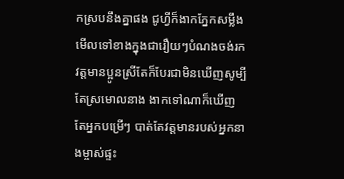កស្របនឹងគ្នាផង ជូហ្វីក៏ងាកភ្នែកសម្លឹងមើលទៅខាងក្នុងជារឿយៗបំណងចង់រកវត្តមានប្អូនស្រីតែក៏បែរជាមិនឃើញសូម្បីតែស្រមោលនាង ងាកទៅណាក៏ឃើញតែអ្នកបម្រើៗ បាត់តែវត្តមានរបស់អ្នកនាងម្ចាស់ផ្ទះ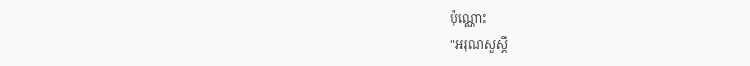ប៉ុណ្ណោះ
"អរុណសួស្ដី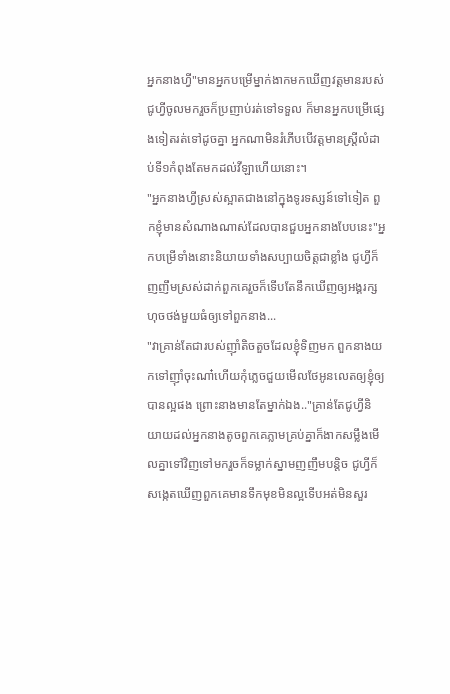អ្នកនាងហ្វី"មានអ្នកបម្រើម្នាក់ងាកមកឃើញវត្តមានរបស់ជូហ្វីចូលមករួចក៏ប្រញាប់រត់ទៅទទួល ក៏មានអ្នកបម្រើផ្សេងទៀតរត់ទៅដូចគ្នា អ្នកណាមិនរំភើបបើវត្តមានស្ត្រីលំដាប់ទី១កំពុងតែមកដល់វីឡាហើយនោះ។
"អ្នកនាងហ្វីស្រស់ស្អាតជាងនៅក្នុងទូរទស្សន៍ទៅទៀត ពួកខ្ញុំមានសំណាងណាស់ដែលបានជួបអ្នកនាងបែបនេះ"អ្នកបម្រើទាំងនោះនិយាយទាំងសប្បាយចិត្តជាខ្លាំង ជូហ្វីក៏ញញឹមស្រស់ដាក់ពួកគេរួចក៏ទើបតែនឹកឃើញឲ្យអង្គរក្សហុចថង់មួយធំឲ្យទៅពួកនាង...
"វាគ្រាន់តែជារបស់ញ៊ាំតិចតួចដែលខ្ញុំទិញមក ពួកនាងយកទៅញ៊ាំចុះណា៎ហើយកុំភ្លេចជួយមើលថែអូនលេតឲ្យខ្ញុំឲ្យបានល្អផង ព្រោះនាងមានតែម្នាក់ឯង.."គ្រាន់តែជូហ្វីនិយាយដល់អ្នកនាងតូចពួកគេភ្លាមគ្រប់គ្នាក៏ងាកសម្លឹងមើលគ្នាទៅវិញទៅមករួចក៏ទម្លាក់ស្នាមញញឹមបន្តិច ជូហ្វីក៏សង្កេតឃើញពួកគេមានទឹកមុខមិនល្អទើបអត់មិនសួរ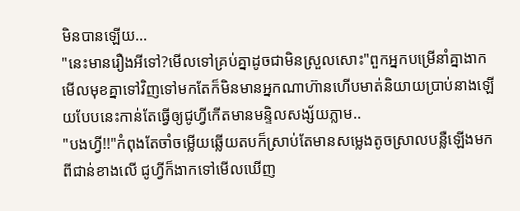មិនបានឡើយ...
"នេះមានរឿងអីទៅ?មើលទៅគ្រប់គ្នាដូចជាមិនស្រួលសោះ"ពួកអ្នកបម្រើនាំគ្នាងាកមើលមុខគ្នាទៅវិញទៅមកតែក៏មិនមានអ្នកណាហ៊ានហើបមាត់និយាយប្រាប់នាងឡើយបែបនេះកាន់តែធ្វើឲ្យជូហ្វីកើតមានមន្ទិលសង្ស័យភ្លាម..
"បងហ្វី!!"កំពុងតែចាំចម្លើយឆ្លើយតបក៏ស្រាប់តែមានសម្លេងតូចស្រាលបន្លឺឡើងមកពីជាន់ខាងលើ ជូហ្វីក៏ងាកទៅមើលឃើញ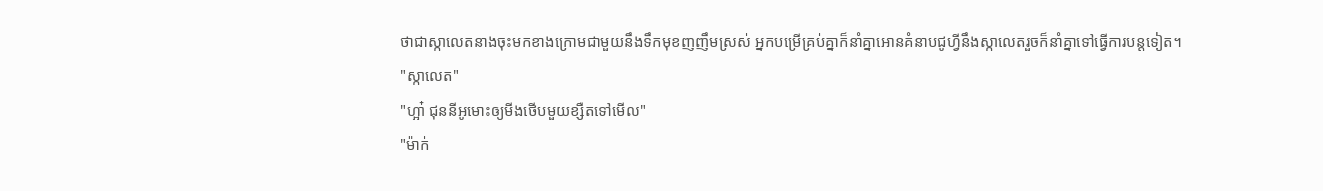ថាជាស្កាលេតនាងចុះមកខាងក្រោមជាមួយនឹងទឹកមុខញញឹមស្រស់ អ្នកបម្រើគ្រប់គ្នាក៏នាំគ្នាអោនគំនាបជូហ្វីនឹងស្កាលេតរួចក៏នាំគ្នាទៅធ្វើការបន្តទៀត។
"ស្កាលេត"
"ហ្អា៎ ជុននីអូមោះឲ្យមីងថើបមួយខ្សឺតទៅមើល"
"ម៉ាក់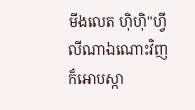មីងលេត ហ៊ិហ៊ិ"ហ្វីលីណាឯណោះវិញក៏អោបស្កា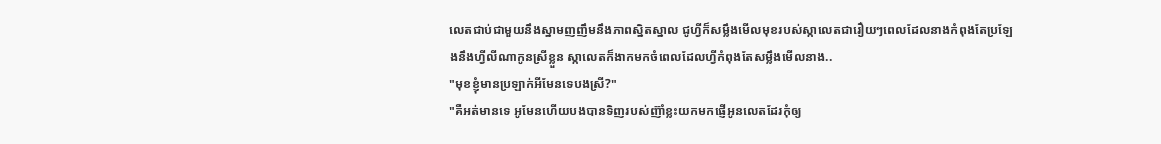លេតជាប់ជាមួយនឹងស្នាមញញឹមនឹងភាពស្និតស្នាល ជូហ្វីក៏សម្លឹងមើលមុខរបស់ស្កាលេតជារឿយៗពេលដែលនាងកំពុងតែប្រឡែងនឹងហ្វីលីណាកូនស្រីខ្លួន ស្កាលេតក៏ងាកមកចំពេលដែលហ្វីកំពុងតែសម្លឹងមើលនាង..
"មុខខ្ញុំមានប្រឡាក់អីមែនទេបងស្រី?"
"គឺអត់មានទេ អូមែនហើយបងបានទិញរបស់ញ៊ាំខ្លះយកមកផ្ញើអូនលេតដែរកុំឲ្យ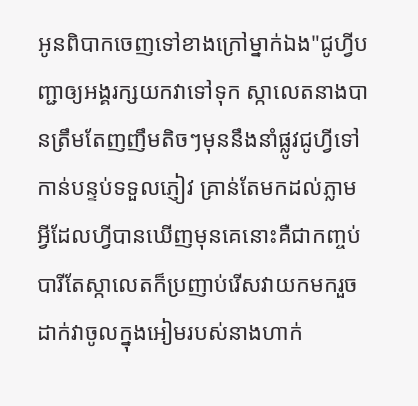អូនពិបាកចេញទៅខាងក្រៅម្នាក់ឯង"ជូហ្វីបញ្ជាឲ្យអង្គរក្សយកវាទៅទុក ស្កាលេតនាងបានត្រឹមតែញញឹមតិចៗមុននឹងនាំផ្លូវជូហ្វីទៅកាន់បន្ទប់ទទួលភ្ញៀវ គ្រាន់តែមកដល់ភ្លាមអ្វីដែលហ្វីបានឃើញមុនគេនោះគឺជាកញ្ចប់បារីតែស្កាលេតក៏ប្រញាប់រើសវាយកមករួចដាក់វាចូលក្នុងអៀមរបស់នាងហាក់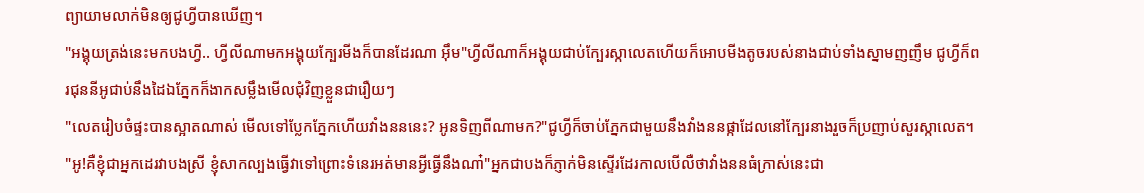ព្យាយាមលាក់មិនឲ្យជូហ្វីបានឃើញ។
"អង្គុយត្រង់នេះមកបងហ្វី.. ហ្វីលីណាមកអង្គុយក្បែរមីងក៏បានដែរណា អ៊ឹម"ហ្វីលីណាក៏អង្គុយជាប់ក្បែរស្កាលេតហើយក៏អោបមីងតូចរបស់នាងជាប់ទាំងស្នាមញញឹម ជូហ្វីក៏ពរជុននីអូជាប់នឹងដៃឯភ្នែកក៏ងាកសម្លឹងមើលជុំវិញខ្លួនជារឿយៗ
"លេតរៀបចំផ្ទះបានស្អាតណាស់ មើលទៅប្លែកភ្នែកហើយវាំងនននេះ? អូនទិញពីណាមក?"ជូហ្វីក៏ចាប់ភ្នែកជាមួយនឹងវាំងននផ្កាដែលនៅក្បែរនាងរួចក៏ប្រញាប់សួរស្កាលេត។
"អូ!គឺខ្ញុំជាអ្នកដេរវាបងស្រី ខ្ញុំសាកល្បងធ្វើវាទៅព្រោះទំនេរអត់មានអ្វីធ្វើនឹងណា៎"អ្នកជាបងក៏ភ្ញាក់មិនស្ទើរដែរកាលបើលឺថាវាំងននធំក្រាស់នេះជា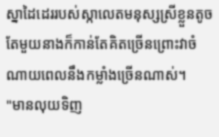ស្នាដៃដេររបស់ស្កាលេតមនុស្សស្រីខ្លួនតូចតែមួយនាងក៏កាន់តែគិតច្រើនព្រោះវាចំណាយពេលនឹងកម្លាំងច្រើនណាស់។
"មានលុយទិញ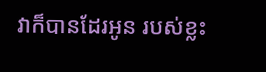វាក៏បានដែរអូន របស់ខ្លះ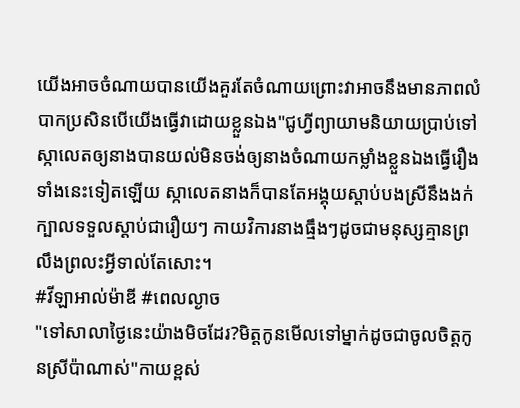យើងអាចចំណាយបានយើងគួរតែចំណាយព្រោះវាអាចនឹងមានភាពលំបាកប្រសិនបើយើងធ្វើវាដោយខ្លួនឯង"ជូហ្វីព្យាយាមនិយាយប្រាប់ទៅស្កាលេតឲ្យនាងបានយល់មិនចង់ឲ្យនាងចំណាយកម្លាំងខ្លួនឯងធ្វើរឿងទាំងនេះទៀតឡើយ ស្កាលេតនាងក៏បានតែអង្គុយស្ដាប់បងស្រីនឹងងក់ក្បាលទទួលស្ដាប់ជារឿយៗ កាយវិការនាងធ្មឹងៗដូចជាមនុស្សគ្មានព្រលឹងព្រលះអ្វីទាល់តែសោះ។
#វីឡាអាល់ម៉ាឌី #ពេលល្ងាច
"ទៅសាលាថ្ងៃនេះយ៉ាងមិចដែរ?មិត្តកូនមើលទៅម្នាក់ដូចជាចូលចិត្តកូនស្រីប៉ាណាស់"កាយខ្ពស់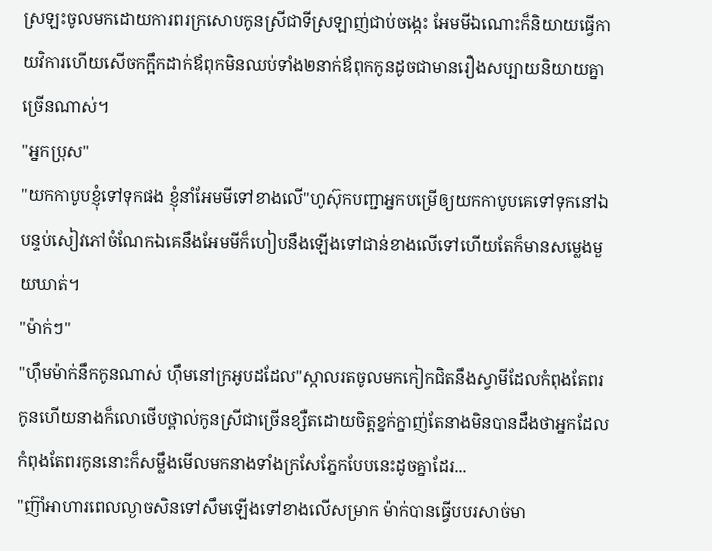ស្រឡះចូលមកដោយការពរក្រសោបកូនស្រីជាទីស្រឡាញ់ជាប់ចង្កេះ អែមមីឯណោះក៏និយាយធ្វើកាយវិការហើយសើចកក្អឹកដាក់ឪពុកមិនឈប់ទាំង២នាក់ឪពុកកូនដូចជាមានរឿងសប្បាយនិយាយគ្នាច្រើនណាស់។
"អ្នកប្រុស"
"យកកាបូបខ្ញុំទៅទុកផង ខ្ញុំនាំអែមមីទៅខាងលើ"ហូស៊ុកបញ្ជាអ្នកបម្រើឲ្យយកកាបូបគេទៅទុកនៅឯបន្ទប់សៀវភៅចំណែកឯគេនឹងអែមមីក៏ហៀបនឹងឡើងទៅជាន់ខាងលើទៅហើយតែក៏មានសម្លេងមួយឃាត់។
"ម៉ាក់ៗ"
"ហ៊ឹមម៉ាក់នឹកកូនណាស់ ហ៊ឹមនៅក្រអូបដដែល"ស្កាលរតចូលមកកៀកជិតនឹងស្វាមីដែលកំពុងតែពរកូនហើយនាងក៏លោថើបថ្ពាល់កូនស្រីជាច្រើនខ្សឺតដោយចិត្តខ្នក់ក្នាញ់តែនាងមិនបានដឹងថាអ្នកដែលកំពុងតែពរកូននោះក៏សម្លឹងមើលមកនាងទាំងក្រសែភ្នែកបែបនេះដូចគ្នាដែរ...
"ញ៊ាំអាហារពេលល្ងាចសិនទៅសឹមឡើងទៅខាងលើសម្រាក ម៉ាក់បានធ្វើបបរសាច់មា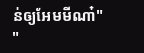ន់ឲ្យអែមមីណា៎"
"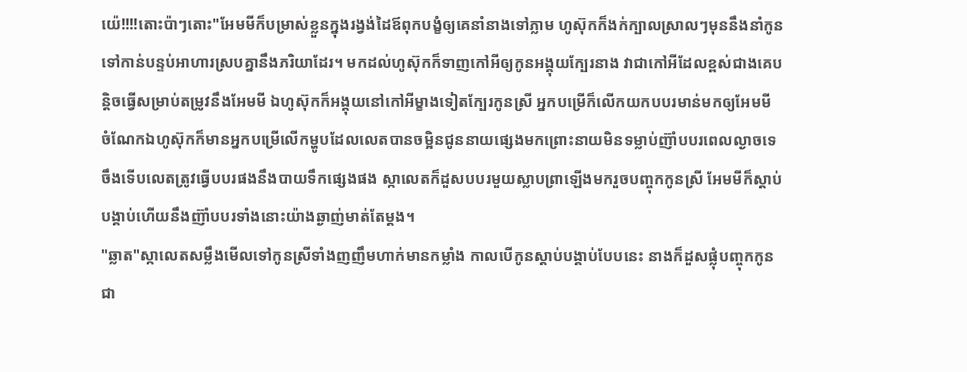យ៉េ!!!!តោះប៉ាៗតោះ"អែមមីក៏បម្រាស់ខ្លួនក្នុងរង្វង់ដៃឪពុកបង្ខំឲ្យគេនាំនាងទៅភ្លាម ហូស៊ុកក៏ងក់ក្បាលស្រាលៗមុននឹងនាំកូនទៅកាន់បន្ទប់អាហារស្របគ្នានឹងភរិយាដែរ។ មកដល់ហូស៊ុកក៏ទាញកៅអីឲ្យកូនអង្គុយក្បែរនាង វាជាកៅអីដែលខ្ពស់ជាងគេបន្តិចធ្វើសម្រាប់តម្រូវនឹងអែមមី ឯហូស៊ុកក៏អង្គុយនៅកៅអីម្ខាងទៀតក្បែរកូនស្រី អ្នកបម្រើក៏លើកយកបបរមាន់មកឲ្យអែមមី ចំណែកឯហូស៊ុកក៏មានអ្នកបម្រើលើកម្ហូបដែលលេតបានចម្អិនជូននាយផ្សេងមកព្រោះនាយមិនទម្លាប់ញ៊ាំបបរពេលល្ងាចទេចឹងទើបលេតត្រូវធ្វើបបរផងនឹងបាយទឹកផ្សេងផង ស្កាលេតក៏ដួសបបរមួយស្លាបព្រាឡើងមករួចបញ្ចុកកូនស្រី អែមមីក៏ស្ដាប់បង្គាប់ហើយនឹងញ៊ាំបបរទាំងនោះយ៉ាងឆ្ងាញ់មាត់តែម្ដង។
"ឆ្លាត"ស្កាលេតសម្លឹងមើលទៅកូនស្រីទាំងញញឹមហាក់មានកម្លាំង កាលបើកូនស្ដាប់បង្គាប់បែបនេះ នាងក៏ដួសផ្លុំបញ្ចុកកូនជា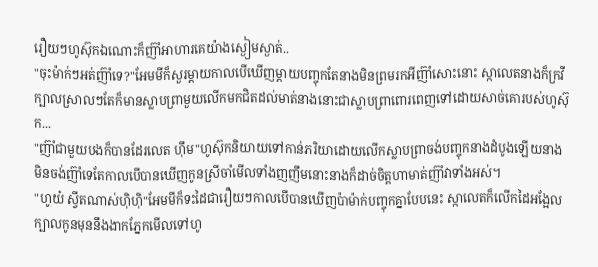រឿយៗហូស៊ុកឯណោះក៏ញ៊ាំអាហារគេយ៉ាងស្ងៀមស្ងាត់..
"ចុះម៉ាក់ៗអត់ញ៊ាំទេ?"អែមមីក៏សួរម្ដាយកាលបើឃើញម្ដាយបញ្ចុកតែនាងមិនព្រមរកអីញ៊ាំសោះនោះ ស្កាលេតនាងក៏ក្រវីក្បាលស្រាលៗតែក៏មានស្លាបព្រាមួយលើកមកជិតដល់មាត់នាងនោះជាស្លាបព្រាពោរពេញទៅដោយសាច់គោរបស់ហូស៊ុក...
"ញ៊ាំជាមួយបងក៏បានដែរលេត ហ៊ឹម"ហូស៊ុកនិយាយទៅកាន់ភរិយាដោយលើកស្លាបព្រាចង់បញ្ចុកនាងដំបូងឡើយនាងមិនចង់ញ៊ាំទេតែកាលបើបានឃើញកូនស្រីចាំមើលទាំងញញឹមនោះនាងក៏ដាច់ចិត្តហាមាត់ញ៊ាំវាទាំងអស់។
"ហូយ៎ ស្វីតណាស់ហ៊ិហ៊ិ"អែមមីក៏ទះដៃជារឿយៗកាលបើបានឃើញប៉ាម៉ាក់បញ្ចុកគ្នាបែបនេះ ស្កាលេតក៏លើកដៃអង្អែលក្បាលកូនមុននឹងងាកភ្នែកមើលទៅហូ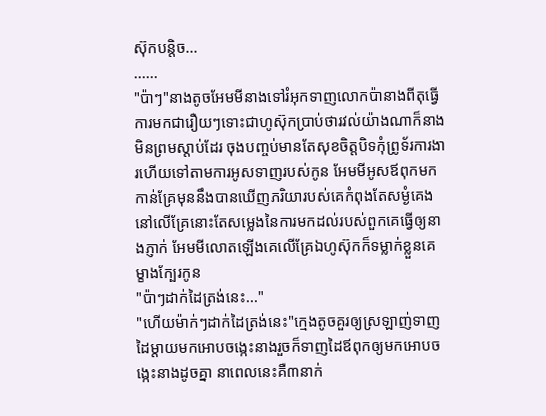ស៊ុកបន្តិច...
......
"ប៉ាៗ"នាងតូចអែមមីនាងទៅរំអុកទាញលោកប៉ានាងពីតុធ្វើការមកជារឿយៗទោះជាហូស៊ុកប្រាប់ថារវល់យ៉ាងណាក៏នាងមិនព្រមស្ដាប់ដែរ ចុងបញ្ចប់មានតែសុខចិត្តបិទកុំព្រូទ័រការងារហើយទៅតាមការអូសទាញរបស់កូន អែមមីអូសឪពុកមកកាន់គ្រែមុននឹងបានឃើញភរិយារបស់គេកំពុងតែសម្ងំគេងនៅលើគ្រែនោះតែសម្លេងនៃការមកដល់របស់ពួកគេធ្វើឲ្យនាងភ្ញាក់ អែមមីលោតឡើងគេលើគ្រែឯហូស៊ុកក៏ទម្លាក់ខ្លួនគេម្ខាងក្បែរកូន
"ប៉ាៗដាក់ដៃត្រង់នេះ..."
"ហើយម៉ាក់ៗដាក់ដៃត្រង់នេះ"ក្មេងតូចគួរឲ្យស្រឡាញ់ទាញដៃម្ដាយមកអោបចង្កេះនាងរួចក៏ទាញដៃឪពុកឲ្យមកអោបចង្កេះនាងដូចគ្នា នាពេលនេះគឺ៣នាក់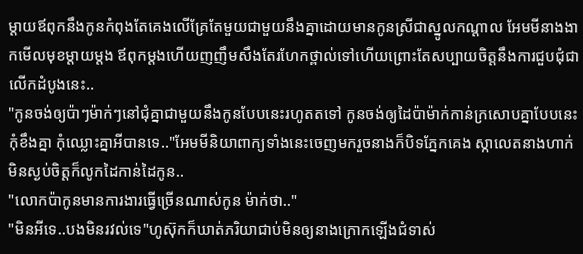ម្ដាយឪពុកនឹងកូនកំពុងតែគេងលើគ្រែតែមួយជាមួយនឹងគ្នាដោយមានកូនស្រីជាស្នូលកណ្ដាល អែមមីនាងងាកមើលមុខម្ដាយម្ដង ឪពុកម្ដងហើយញញឹមសឹងតែរហែកថ្ពាល់ទៅហើយព្រោះតែសប្បាយចិត្តនឹងការជួបជុំជាលើកដំបូងនេះ..
"កូនចង់ឲ្យប៉ាៗម៉ាក់ៗនៅជុំគ្នាជាមួយនឹងកូនបែបនេះរហូតតទៅ កូនចង់ឲ្យដៃប៉ាម៉ាក់កាន់ក្រសោបគ្នាបែបនេះ កុំខឹងគ្នា កុំឈ្លោះគ្នាអីបានទេ.."អែមមីនិយាពាក្យទាំងនេះចេញមករួចនាងក៏បិទភ្នែកគេង ស្កាលេតនាងហាក់មិនស្ងប់ចិត្តក៏លូកដៃកាន់ដៃកូន..
"លោកប៉ាកូនមានការងារធ្វើច្រើនណាស់កូន ម៉ាក់ថា.."
"មិនអីទេ..បងមិនរវល់ទេ"ហូស៊ុកក៏ឃាត់ភរិយាជាប់មិនឲ្យនាងក្រោកឡើងជំទាស់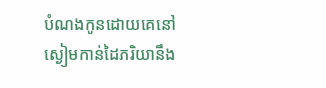បំណងកូនដោយគេនៅស្ងៀមកាន់ដៃភរិយានឹង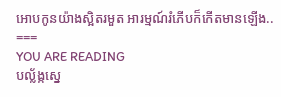អោបកូនយ៉ាងស្អិតរមួត អារម្មណ៍រំភើបក៏កើតមានឡើង..
===
YOU ARE READING
បល្ល័ង្កស្នេ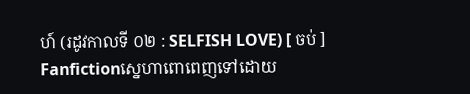ហ៍ (រដូវកាលទី ០២ : SELFISH LOVE) [ ចប់ ]
Fanfictionស្នេហាពោពេញទៅដោយ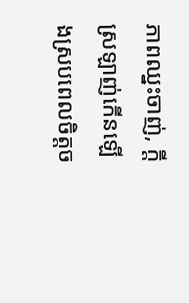ភាពឈ្នះចាញ់, ក្តីស្រឡាញ់កើនឡើងស្របពេលចិត្តច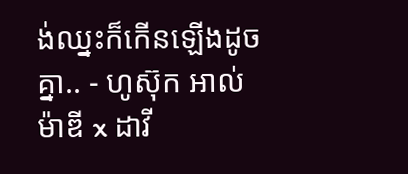ង់ឈ្នះក៏កើនឡើងដូចគ្នា.. - ហូស៊ុក អាល់ម៉ាឌី x ដាវី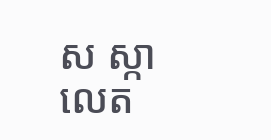ស ស្កាលេត